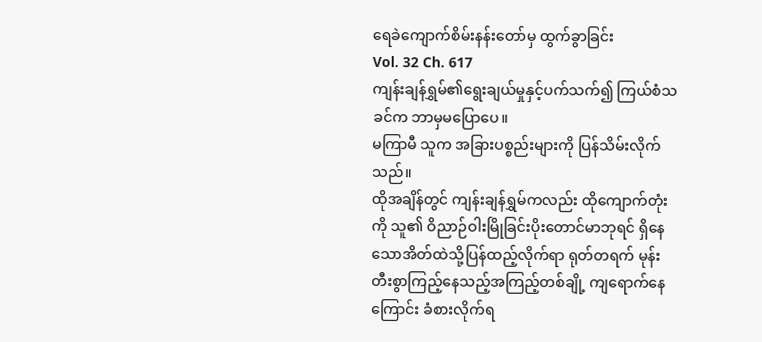ရေခဲကျောက်စိမ်းနန်းတော်မှ ထွက်ခွာခြင်း
Vol. 32 Ch. 617
ကျန်းချန်ရွှမ်၏ရွေးချယ်မှုနှင့်ပက်သက်၍ ကြယ်စံသခင်က ဘာမှမပြောပေ။
မကြာမီ သူက အခြားပစ္စည်းများကို ပြန်သိမ်းလိုက်သည်။
ထိုအချိန်တွင် ကျန်းချန်ရွှမ်ကလည်း ထိုကျောက်တုံးကို သူ၏ ဝိညာဉ်ဝါးမြိုခြင်းပိုးတောင်မာဘုရင် ရှိနေသောအိတ်ထဲသို့ပြန်ထည့်လိုက်ရာ ရုတ်တရက် မုန်းတီးစွာကြည့်နေသည့်အကြည့်တစ်ချို့ ကျရောက်နေကြောင်း ခံစားလိုက်ရ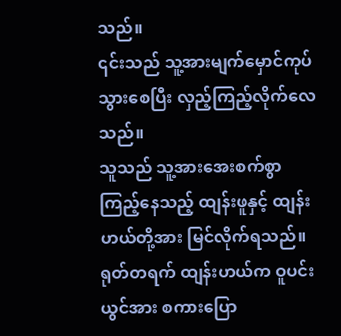သည်။
၎င်းသည် သူ့အားမျက်မှောင်ကုပ်သွားစေပြီး လှည့်ကြည့်လိုက်လေသည်။
သူသည် သူ့အားအေးစက်စွာကြည့်နေသည့် ထျန်းဖူနှင့် ထျန်းဟယ်တို့အား မြင်လိုက်ရသည်။
ရုတ်တရက် ထျန်းဟယ်က ဝူပင်းယွင်အား စကားပြော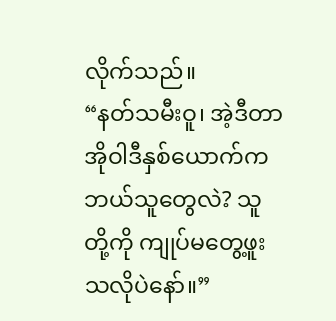လိုက်သည်။
“နတ်သမီးဝူ၊ အဲ့ဒီတာအိုဝါဒီနှစ်ယောက်က ဘယ်သူတွေလဲ? သူတို့ကို ကျုပ်မတွေ့ဖူးသလိုပဲနော်။”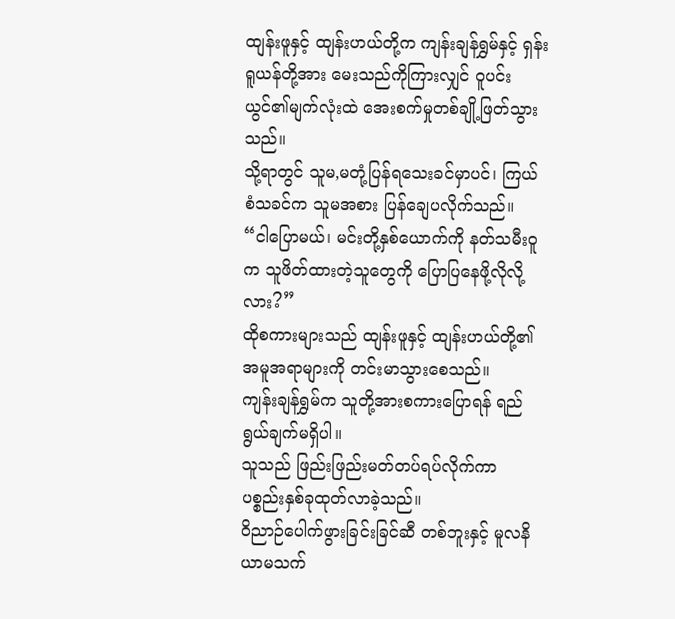ထျန်းဖူနှင့် ထျန်းဟယ်တို့က ကျန်းချန်ရွှမ်နှင့် ရှန်းရူယန်တို့အား မေးသည်ကိုကြားလျှင် ဝူပင်းယွင်၏မျက်လုံးထဲ အေးစက်မှုတစ်ချို့ဖြတ်သွားသည်။
သို့ရာတွင် သူမ,မတုံ့ပြန်ရသေးခင်မှာပင်၊ ကြယ်စံသခင်က သူမအစား ပြန်ချေပလိုက်သည်။
“ငါပြောမယ်၊ မင်းတို့နှစ်ယောက်ကို နတ်သမီးဝူက သူဖိတ်ထားတဲ့သူတွေကို ပြောပြနေဖို့လိုလို့လား?”
ထိုစကားများသည် ထျန်းဖူနှင့် ထျန်းဟယ်တို့၏အမူအရာများကို တင်းမာသွားစေသည်။
ကျန်းချန်ရွှမ်က သူတို့အားစကားပြောရန် ရည်ရွယ်ချက်မရှိပါ။
သူသည် ဖြည်းဖြည်းမတ်တပ်ရပ်လိုက်ကာ ပစ္စည်းနှစ်ခုထုတ်လာခဲ့သည်။
ဝိညာဉ်ပေါက်ဖွားခြင်းခြင်ဆီ တစ်ဘူးနှင့် မူလနိယာမသက်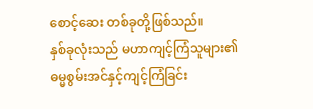စောင့်ဆေး တစ်ခုတို့ဖြစ်သည်။
နှစ်ခုလုံးသည် မဟာကျင့်ကြံသူများ၏ ဓမ္မစွမ်းအင်နှင့်ကျင့်ကြံခြင်း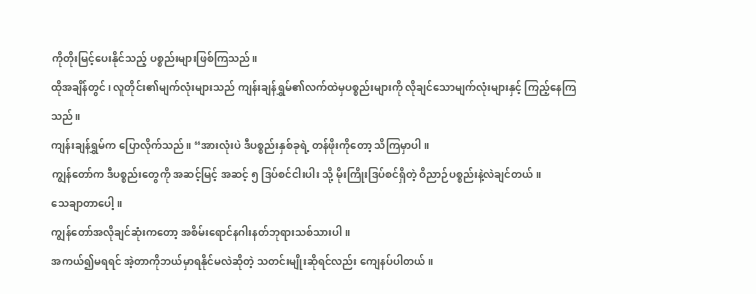ကိုတိုးမြင့်ပေးနိုင်သည့် ပစ္စည်းများဖြစ်ကြသည်။
ထိုအချိန်တွင်၊ လူတိုင်း၏မျက်လုံးများသည် ကျန်းချန်ရွှမ်၏လက်ထဲမှပစ္စည်းများကို လိုချင်သောမျက်လုံးများနှင့် ကြည့်နေကြသည်။
ကျန်းချန်ရွှမ်က ပြောလိုက်သည်။ “အားလုံးပဲ ဒီပစ္စည်းနှစ်ခုရဲ့ တန်ဖိုးကိုတော့ သိကြမှာပါ။
ကျွန်တော်က ဒီပစ္စည်းတွေကို အဆင့်မြင့် အဆင့် ၅ ဒြပ်စင်ငါးပါး သို့ မိုးကြိုးဒြပ်စင်ရှိတဲ့ ဝိညာဉ်ပစ္စည်းနဲ့လဲချင်တယ်။
သေချာတာပေါ့။
ကျွန်တော်အလိုချင်ဆုံးကတော့ အစိမ်းရောင်နဂါးနတ်ဘုရားသစ်သားပါ။
အကယ်၍မရရင် အဲ့တာကိုဘယ်မှာရနိုင်မလဲဆိုတဲ့ သတင်းမျိုးဆိုရင်လည်း ကျေနပ်ပါတယ်။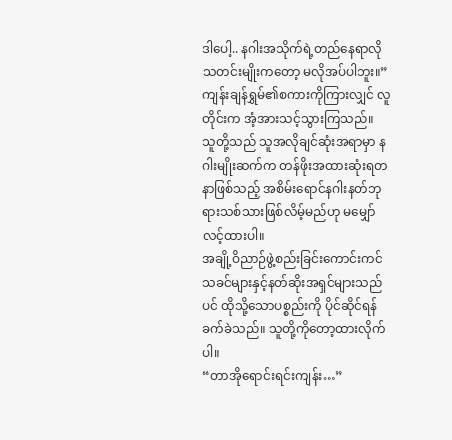ဒါပေါ့.. နဂါးအသိုက်ရဲ့တည်နေရာလို သတင်းမျိုးကတော့ မလိုအပ်ပါဘူး။”
ကျန်းချန်ရွှမ်၏စကားကိုကြားလျှင် လူတိုင်းက အံ့အားသင့်သွားကြသည်။
သူတို့သည် သူအလိုချင်ဆုံးအရာမှာ နဂါးမျိုးဆက်က တန်ဖိုးအထားဆုံးရတနာဖြစ်သည့် အစိမ်းရောင်နဂါးနတ်ဘုရားသစ်သားဖြစ်လိမ့်မည်ဟု မမျှော်လင့်ထားပါ။
အချို့ဝိညာဉ်ဖွဲ့စည်းခြင်းကောင်းကင်သခင်များနှင့်နတ်ဆိုးအရှင်များသည်ပင် ထိုသို့သောပစ္စည်းကို ပိုင်ဆိုင်ရန် ခက်ခဲသည်။ သူတို့ကိုတော့ထားလိုက်ပါ။
“တာအိုရောင်းရင်းကျန်း…”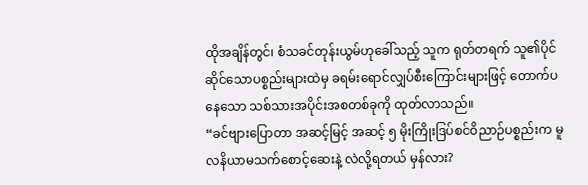ထိုအချိန်တွင်၊ စံသခင်တုန်းယွမ်ဟုခေါ်သည့် သူက ရုတ်တရက် သူ၏ပိုင်ဆိုင်သောပစ္စည်းများထဲမှ ခရမ်းရောင်လျှပ်စီးကြောင်းများဖြင့် တောက်ပနေသော သစ်သားအပိုင်းအစတစ်ခုကို ထုတ်လာသည်။
“ခင်ဗျားပြောတာ အဆင့်မြင့် အဆင့် ၅ မိုးကြိုးဒြပ်စင်ဝိညာဉ်ပစ္စည်းက မူလနိယာမသက်စောင့်ဆေးနဲ့ လဲလို့ရတယ် မှန်လား?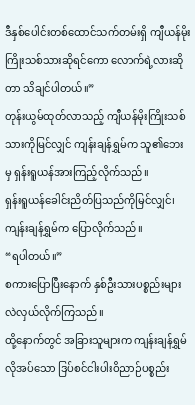ဒီနှစ်ပေါင်းတစ်ထောင်သက်တမ်းရှိ ကျီယန်မိုးကြိုးသစ်သားဆိုရင်ကော လောက်ရဲ့လားဆိုတာ သိချင်ပါတယ်။”
တုန်းယွမ်ထုတ်လာသည့် ကျီယန်မိုးကြိုးသစ်သားကိုမြင်လျှင် ကျန်းချန်ရွှမ်က သူ၏ဘေးမှ ရှန်းရူယန်အားကြည့်လိုက်သည်။
ရှန်းရူယန်ခေါင်းညိတ်ပြသည်ကိုမြင်လျှင်၊ ကျန်းချန်ရွှမ်က ပြောလိုက်သည်။
“ရပါတယ်။”
စကားပြောပြီးနောက် နှစ်ဦးသားပစ္စည်းများ လဲလှယ်လိုက်ကြသည်။
ထို့နောက်တွင် အခြားသူများက ကျန်းချန်ရွှမ်လိုအပ်သော ဒြပ်စင်ငါးပါးဝိညာဉ်ပစ္စည်း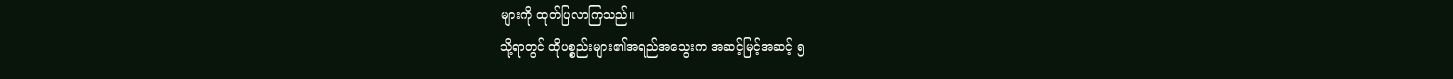များကို ထုတ်ပြလာကြသည်။
သို့ရာတွင် ထိုပစ္စည်းများ၏အရည်အသွေးက အဆင့်မြင့်အဆင့် ၅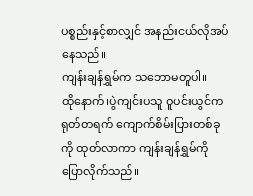ပစ္စည်းနှင့်စာလျှင် အနည်းငယ်လိုအပ်နေသည်။
ကျန်းချန်ရွှမ်က သဘောမတူပါ။
ထိုနောက်၊ပွဲကျင်းပသူ ဝူပင်းယွင်က ရုတ်တရက် ကျောက်စိမ်းပြားတစ်ခုကို ထုတ်လာကာ ကျန်းချန်ရွှမ်ကို ပြောလိုက်သည်။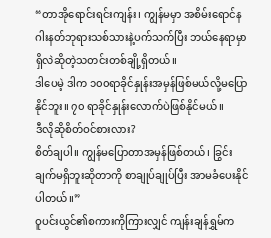“တာအိုရောင်းရင်းကျန်း၊ ကျွန်မမှာ အစိမ်းရောင်နဂါးနတ်ဘုရားသစ်သားနဲ့ပက်သက်ပြီး ဘယ်နေရာမှာရှိလဲဆိုတဲ့သတင်းတစ်ချို့ရှိတယ်။
ဒါပေမဲ့ ဒါက ၁၀၀ရာခိုင်နှုန်းအမှန်ဖြစ်မယ်လို့မပြောနိုင်ဘူး။ ၇၀ ရာခိုင်နှုန်းလောက်ပဲဖြစ်နိုင်မယ်။
ဒီလိုဆိုစိတ်ဝင်စားလား?
စိတ်ချပါ။ ကျွန်မပြောတာအမှန်ဖြစ်တယ်၊ ခြွင်းချက်မရှိဘူးဆိုတာကို စာချုပ်ချုပ်ပြီး အာမခံပေးနိုင်ပါတယ်။”
ဝူပင်းယွင်၏စကားကိုကြားလျှင် ကျန်းချန်ရွှမ်က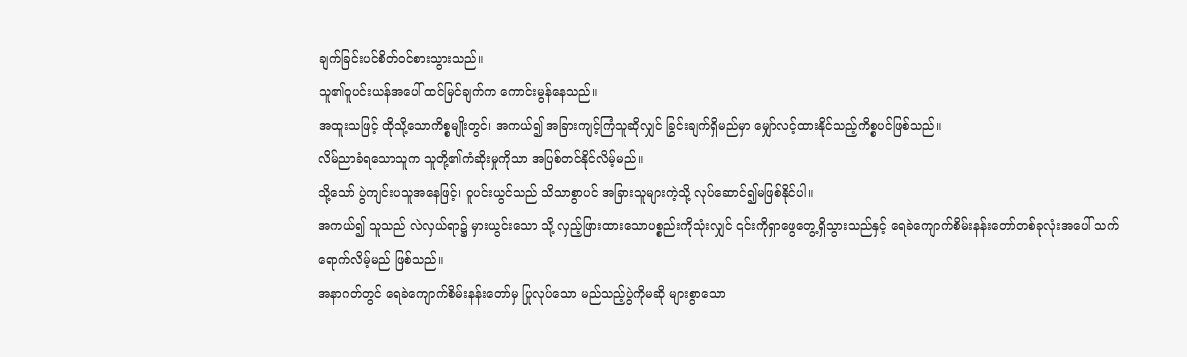ချက်ခြင်းပင်စိတ်ဝင်စားသွားသည်။
သူ၏ဝူပင်းယန်အပေါ် ထင်မြင်ချက်က ကောင်းမွန်နေသည်။
အထူးသဖြင့် ထိုသို့သောကိစ္စမျိုးတွင်၊ အကယ်၍ အခြားကျင့်ကြံသူဆိုလျှင် ခြွင်းချက်ရှိမည်မှာ မျှော်လင့်ထားနိုင်သည့်ကိစ္စပင်ဖြစ်သည်။
လိမ်ညာခံရသောသူက သူတို့၏ကံဆိုးမှုကိုသာ အပြစ်တင်နိုင်လိမ့်မည်။
သို့သော် ပွဲကျင်းပသူအနေဖြင့်၊ ဝူပင်းယွင်သည် သိသာစွာပင် အခြားသူများကဲ့သို့ လုပ်ဆောင်၍မဖြစ်နိုင်ပါ။
အကယ်၍ သူသည် လဲလှယ်ရာ၌ မှားယွင်းသော သို့ လှည့်ဖြားထားသောပစ္စည်းကိုသုံးလျှင် ၎င်းကိုရှာဖွေတွေ့ရှိသွားသည်နှင့် ရေခဲကျောက်စိမ်းနန်းတော်တစ်ခုလုံးအပေါ် သက်ရောက်လိမ့်မည် ဖြစ်သည်။
အနာဂတ်တွင် ရေခဲကျောက်စိမ်းနန်းတော်မှ ပြုလုပ်သော မည်သည့်ပွဲကိုမဆို များစွာသော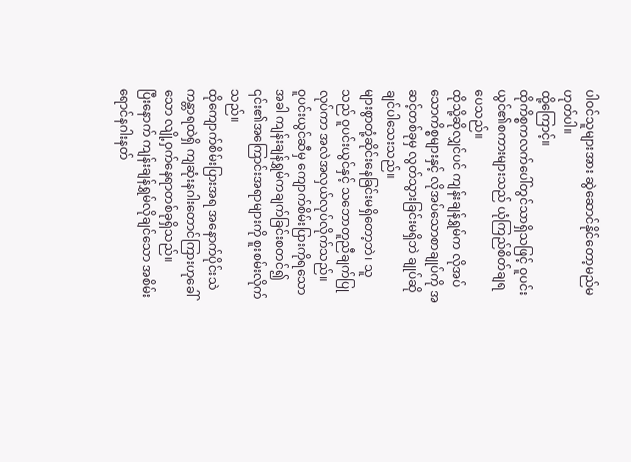ပါဝင်သူများအား ဆွဲဆောင်နိုင်တော့မည်မဟုတ်ပါ။
ထို့ကြောင့်။
ထိုကိစ္စကလက်ပေါ်တွင်သာရှိသဖြင့် ဝူပင်းယွင်၏စကားများသည် ယုံကြည်စိတ်ချရပေသည်။
ထိုသို့ဆိုလျှင်ပင် ကျန်းချန်ရွှမ်က လိုအပ်သောကိစ္စများနှင့် လိုအပ်သောစာချုပ်ကို အဆင့်တစ်ခုမှ လွတ်သွားခြင်းမရှိဘဲ ချုပ်ဆိုချင်ပါသေးသည်။
များစွာတုံ့ဆိုင်းနေခြင်းမရှိတော့ဘဲ၊ သူသည် ဝူပင်းယွင်နှင့် သဘောတူညီချက်ပြုလုပ်ကာ အလဲအလှယ်လုပ်လိုက်သည်။
ဝူပင်းယွင်ဆီမှ ကျောက်စိမ်းပြားကိုရသောအခါ ကျန်းချန်ရွှမ်ကချက်ခြင်းစတင်၍ ၎င်း၏အကြောင်းအရာများကို စူးစမ်းလိုက်သည်။
ထိုကျောက်စိမ်းပြားအရ အနောက်ပိုင်းသဲကန္တာရထဲရှိ ကျဆုံးနဂါးတောင်ကြားဟုခေါ်သော လျို့ဝှက်နေရာတစ်ခုရှိသည်။
ပြီးနောက် ကျန်းချန်ရွှမ်လိုချင်သော အစိမ်းရောင်နဂါးနတ်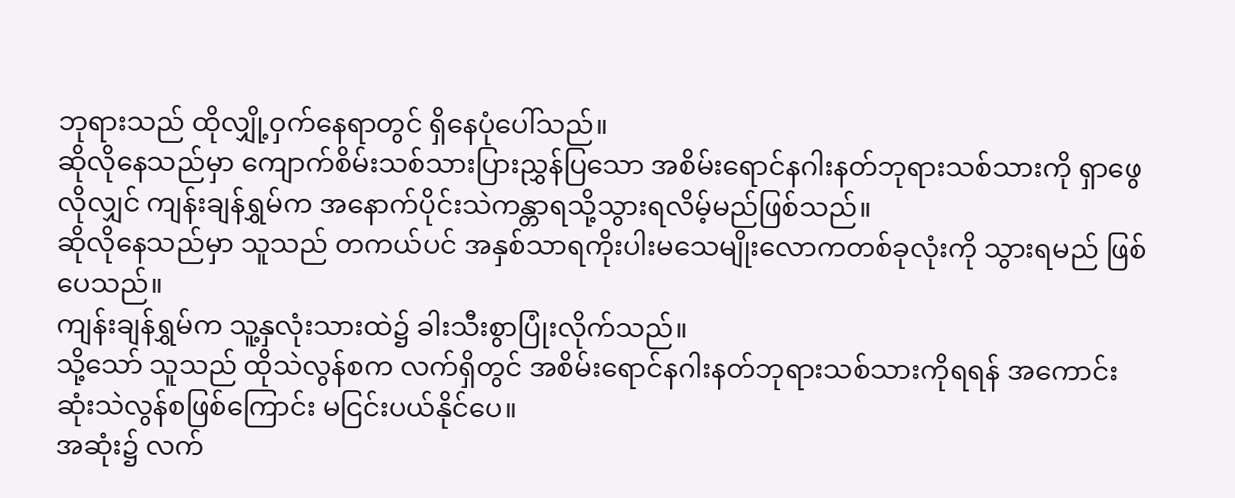ဘုရားသည် ထိုလျှို့ဝှက်နေရာတွင် ရှိနေပုံပေါ်သည်။
ဆိုလိုနေသည်မှာ ကျောက်စိမ်းသစ်သားပြားညွှန်ပြသော အစိမ်းရောင်နဂါးနတ်ဘုရားသစ်သားကို ရှာဖွေလိုလျှင် ကျန်းချန်ရွှမ်က အနောက်ပိုင်းသဲကန္တာရသို့သွားရလိမ့်မည်ဖြစ်သည်။
ဆိုလိုနေသည်မှာ သူသည် တကယ်ပင် အနှစ်သာရကိုးပါးမသေမျိုးလောကတစ်ခုလုံးကို သွားရမည် ဖြစ်ပေသည်။
ကျန်းချန်ရွှမ်က သူ့နှလုံးသားထဲ၌ ခါးသီးစွာပြုံးလိုက်သည်။
သို့သော် သူသည် ထိုသဲလွန်စက လက်ရှိတွင် အစိမ်းရောင်နဂါးနတ်ဘုရားသစ်သားကိုရရန် အကောင်းဆုံးသဲလွန်စဖြစ်ကြောင်း မငြင်းပယ်နိုင်ပေ။
အဆုံး၌ လက်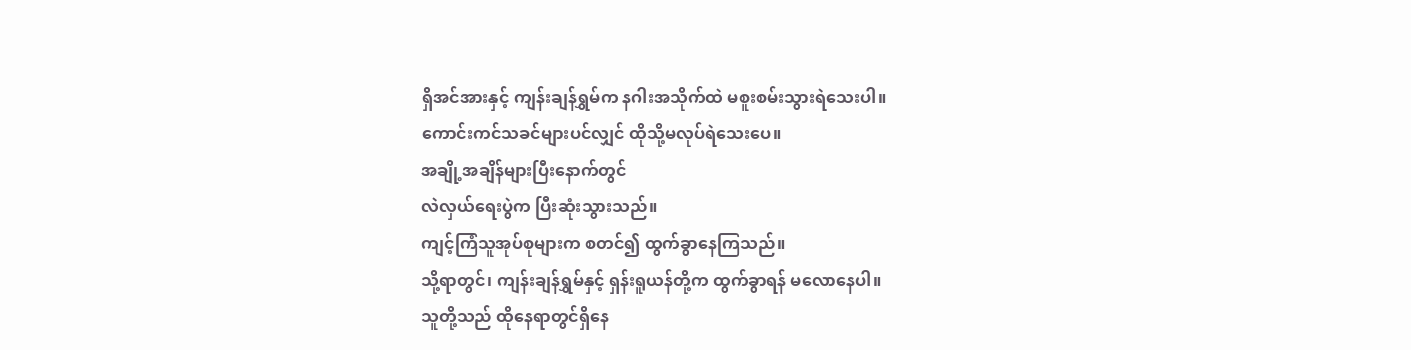ရှိအင်အားနှင့် ကျန်းချန်ရွှမ်က နဂါးအသိုက်ထဲ မစူးစမ်းသွားရဲသေးပါ။
ကောင်းကင်သခင်များပင်လျှင် ထိုသို့မလုပ်ရဲသေးပေ။
အချို့အချိန်များပြီးနောက်တွင်
လဲလှယ်ရေးပွဲက ပြီးဆုံးသွားသည်။
ကျင့်ကြံသူအုပ်စုများက စတင်၍ ထွက်ခွာနေကြသည်။
သို့ရာတွင်၊ ကျန်းချန်ရွှမ်နှင့် ရှန်းရူယန်တို့က ထွက်ခွာရန် မလောနေပါ။
သူတို့သည် ထိုနေရာတွင်ရှိနေ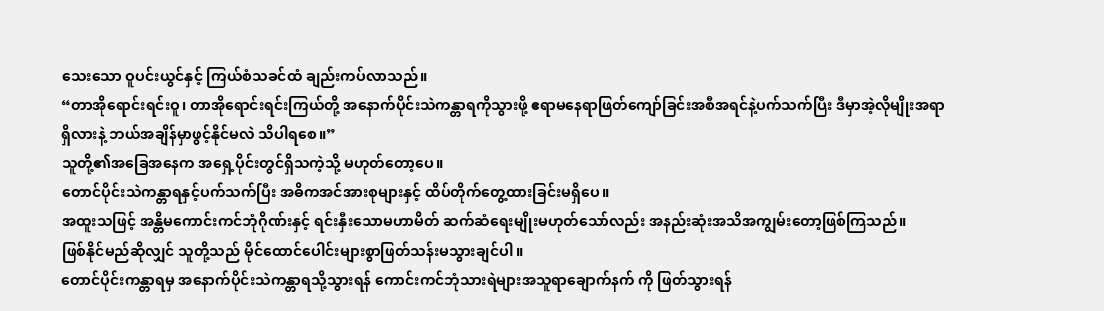သေးသော ဝူပင်းယွင်နှင့် ကြယ်စံသခင်ထံ ချည်းကပ်လာသည်။
“တာအိုရောင်းရင်းဝူ၊ တာအိုရောင်းရင်းကြယ်တို့ အနောက်ပိုင်းသဲကန္တာရကိုသွားဖို့ ဧရာမနေရာဖြတ်ကျော်ခြင်းအစီအရင်နဲ့ပက်သက်ပြီး ဒီမှာအဲ့လိုမျိုးအရာရှိလားနဲ့ ဘယ်အချိန်မှာဖွင့်နိုင်မလဲ သိပါရစေ။”
သူတို့၏အခြေအနေက အရှေ့ပိုင်းတွင်ရှိသကဲ့သို့ မဟုတ်တော့ပေ။
တောင်ပိုင်းသဲကန္တာရနှင့်ပက်သက်ပြီး အဓိကအင်အားစုများနှင့် ထိပ်တိုက်တွေ့ထားခြင်းမရှိပေ။
အထူးသဖြင့် အန္တိမကောင်းကင်ဘုံဂိုဏ်းနှင့် ရင်းနှီးသောမဟာမိတ် ဆက်ဆံရေးမျိုးမဟုတ်သော်လည်း အနည်းဆုံးအသိအကျွမ်းတော့ဖြစ်ကြသည်။
ဖြစ်နိုင်မည်ဆိုလျှင် သူတို့သည် မိုင်ထောင်ပေါင်းများစွာဖြတ်သန်းမသွားချင်ပါ။
တောင်ပိုင်းကန္တာရမှ အနောက်ပိုင်းသဲကန္တာရသို့သွားရန် ကောင်းကင်ဘုံသားရဲများအသူရာချောက်နက် ကို ဖြတ်သွားရန်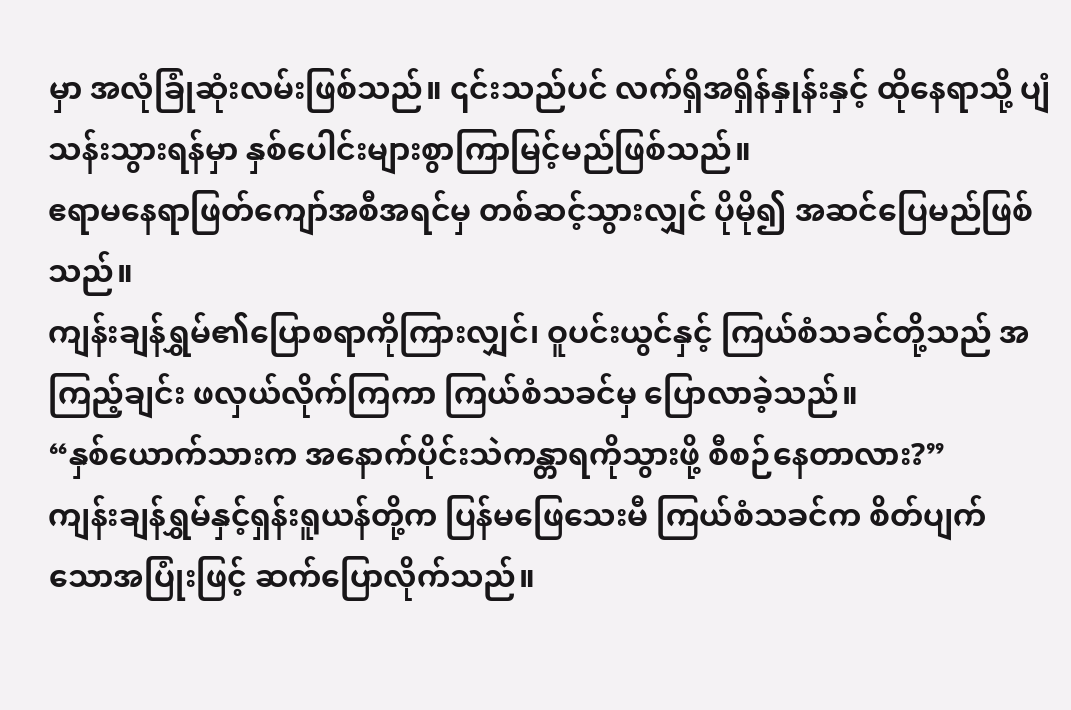မှာ အလုံခြုံဆုံးလမ်းဖြစ်သည်။ ၎င်းသည်ပင် လက်ရှိအရှိန်နှုန်းနှင့် ထိုနေရာသို့ ပျံသန်းသွားရန်မှာ နှစ်ပေါင်းများစွာကြာမြင့်မည်ဖြစ်သည်။
ဧရာမနေရာဖြတ်ကျော်အစီအရင်မှ တစ်ဆင့်သွားလျှင် ပိုမို၍ အဆင်ပြေမည်ဖြစ်သည်။
ကျန်းချန်ရွှမ်၏ပြောစရာကိုကြားလျှင်၊ ဝူပင်းယွင်နှင့် ကြယ်စံသခင်တို့သည် အကြည့်ချင်း ဖလှယ်လိုက်ကြကာ ကြယ်စံသခင်မှ ပြောလာခဲ့သည်။
“နှစ်ယောက်သားက အနောက်ပိုင်းသဲကန္တာရကိုသွားဖို့ စီစဉ်နေတာလား?”
ကျန်းချန်ရွှမ်နှင့်ရှန်းရူယန်တို့က ပြန်မဖြေသေးမီ ကြယ်စံသခင်က စိတ်ပျက်သောအပြုံးဖြင့် ဆက်ပြောလိုက်သည်။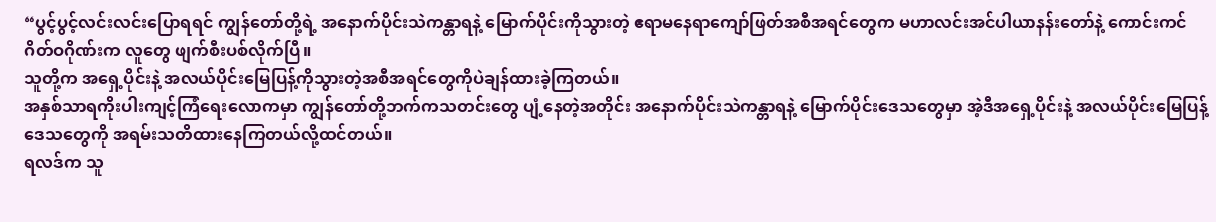“ပွင့်ပွင့်လင်းလင်းပြောရရင် ကျွန်တော်တို့ရဲ့ အနောက်ပိုင်းသဲကန္တာရနဲ့ မြောက်ပိုင်းကိုသွားတဲ့ ဧရာမနေရာကျော်ဖြတ်အစီအရင်တွေက မဟာလင်းအင်ပါယာနန်းတော်နဲ့ ကောင်းကင်ဂိတ်ဝဂိုဏ်းက လူတွေ ဖျက်စီးပစ်လိုက်ပြီ။
သူတို့က အရှေ့ပိုင်းနဲ့ အလယ်ပိုင်းမြေပြန့်ကိုသွားတဲ့အစီအရင်တွေကိုပဲချန်ထားခဲ့ကြတယ်။
အနှစ်သာရကိုးပါးကျင့်ကြံရေးလောကမှာ ကျွန်တော်တို့ဘက်ကသတင်းတွေ ပျံ့နေတဲ့အတိုင်း အနောက်ပိုင်းသဲကန္တာရနဲ့ မြောက်ပိုင်းဒေသတွေမှာ အဲ့ဒီအရှေ့ပိုင်းနဲ့ အလယ်ပိုင်းမြေပြန့်ဒေသတွေကို အရမ်းသတိထားနေကြတယ်လို့ထင်တယ်။
ရလဒ်က သူ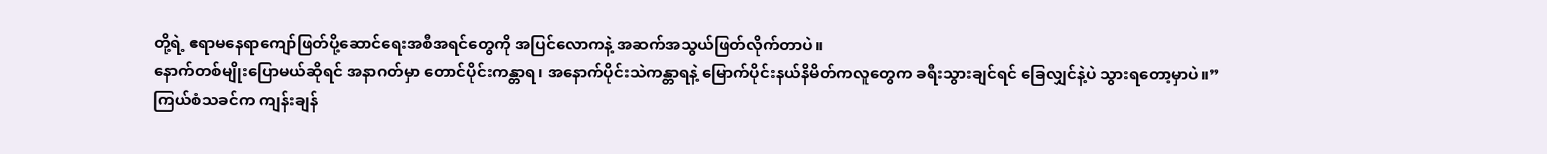တို့ရဲ့ ဧရာမနေရာကျော်ဖြတ်ပို့ဆောင်ရေးအစီအရင်တွေကို အပြင်လောကနဲ့ အဆက်အသွယ်ဖြတ်လိုက်တာပဲ။
နောက်တစ်မျိုးပြောမယ်ဆိုရင် အနာဂတ်မှာ တောင်ပိုင်းကန္တာရ၊ အနောက်ပိုင်းသဲကန္တာရနဲ့ မြောက်ပိုင်းနယ်နိမိတ်ကလူတွေက ခရီးသွားချင်ရင် ခြေလျှင်နဲ့ပဲ သွားရတော့မှာပဲ။”
ကြယ်စံသခင်က ကျန်းချန်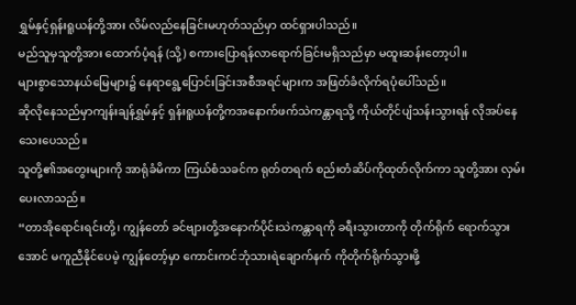ရွှမ်နှင့်ရှန်းရူယန်တို့အား လိမ်လည်နေခြင်းမဟုတ်သည်မှာ ထင်ရှားပါသည်။
မည်သူမှသူတို့အား ထောက်ပံ့ရန် (သို့) စကားပြောရန်လာရောက်ခြင်းမရှိသည်မှာ မထူးဆန်းတော့ပါ။
များစွာသောနယ်မြေများ၌ နေရာရွေ့ပြောင်းခြင်းအစီအရင်များက အဖြတ်ခံလိုက်ရပုံပေါ်သည်။
ဆိုလိုနေသည်မှာကျန်းချန်ရွှမ်နှင့် ရှန်းရူယန်တို့ကအနောက်ဖက်သဲကန္တာရသို့ ကိုယ်တိုင်ပျံသန်းသွားရန် လိုအပ်နေသေးပေသည်။
သူတို့၏အတွေးများကို အာရုံခံမိကာ ကြယ်စံသခင်က ရုတ်တရက် စည်းတံဆိပ်ကိုထုတ်လိုက်ကာ သူတို့အား လှမ်းပေးလာသည်။
“တာအိုရောင်းရင်းတို့၊ ကျွန်တော် ခင်ဗျားတို့အနောက်ပိုင်းသဲကန္တာရကို ခရီးသွားတာကို တိုက်ရိုက် ရောက်သွားအောင် မကူညီနိုင်ပေမဲ့ ကျွန်တော့်မှာ ကောင်းကင်ဘုံသားရဲချောက်နက် ကိုတိုက်ရိုက်သွားဖို့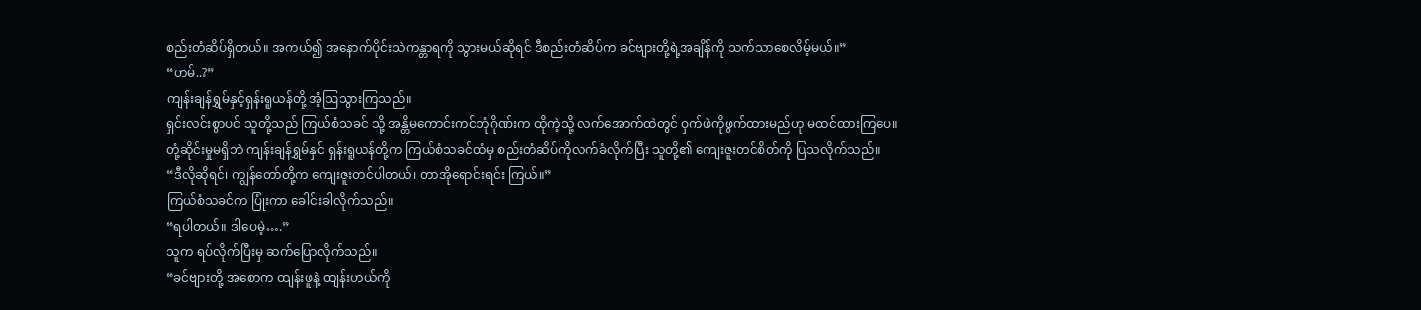စည်းတံဆိပ်ရှိတယ်။ အကယ်၍ အနောက်ပိုင်းသဲကန္တာရကို သွားမယ်ဆိုရင် ဒီစည်းတံဆိပ်က ခင်ဗျားတို့ရဲ့အချိန်ကို သက်သာစေလိမ့်မယ်။”
“ဟမ်..?”
ကျန်းချန်ရွှမ်နှင့်ရှန်းရူယန်တို့ အံ့ဩသွားကြသည်။
ရှင်းလင်းစွာပင် သူတို့သည် ကြယ်စံသခင် သို့ အန္တိမကောင်းကင်ဘုံဂိုဏ်းက ထိုကဲ့သို့ လက်အောက်ထဲတွင် ဝှက်ဖဲကိုဖွက်ထားမည်ဟု မထင်ထားကြပေ။
တုံ့ဆိုင်းမှုမရှိဘဲ ကျန်းချန်ရွှမ်နှင် ရှန်းရူယန်တို့က ကြယ်စံသခင်ထံမှ စည်းတံဆိပ်ကိုလက်ခံလိုက်ပြီး သူတို့၏ ကျေးဇူးတင်စိတ်ကို ပြသလိုက်သည်။
“ဒီလိုဆိုရင်၊ ကျွန်တော်တို့က ကျေးဇူးတင်ပါတယ်၊ တာအိုရောင်းရင်း ကြယ်။”
ကြယ်စံသခင်က ပြုံးကာ ခေါင်းခါလိုက်သည်။
“ရပါတယ်။ ဒါပေမဲ့….”
သူက ရပ်လိုက်ပြီးမှ ဆက်ပြောလိုက်သည်။
“ခင်ဗျားတို့ အစောက ထျန်းဖူနဲ့ ထျန်းဟယ်ကို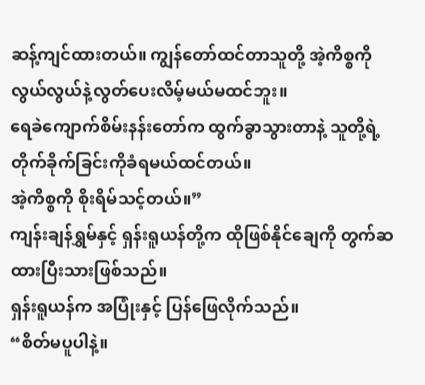ဆန့်ကျင်ထားတယ်။ ကျွန်တော်ထင်တာသူတို့ အဲ့ကိစ္စကိုလွယ်လွယ်နဲ့လွတ်ပေးလိမ့်မယ်မထင်ဘူး။
ရေခဲကျောက်စိမ်းနန်းတော်က ထွက်ခွာသွားတာနဲ့ သူတို့ရဲ့တိုက်ခိုက်ခြင်းကိုခံရမယ်ထင်တယ်။
အဲ့ကိစ္စကို စိုးရိမ်သင့်တယ်။”
ကျန်းချန်ရွှမ်နှင့် ရှန်းရူယန်တို့က ထိုဖြစ်နိုင်ချေကို တွက်ဆထားပြီးသားဖြစ်သည်။
ရှန်းရူယန်က အပြုံးနှင့် ပြန်ဖြေလိုက်သည်။
“စိတ်မပူပါနဲ့။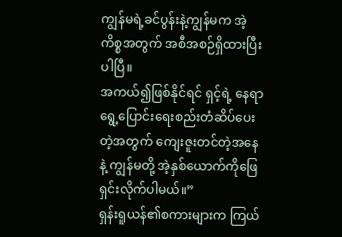ကျွန်မရဲ့ခင်ပွန်းနဲ့ကျွန်မက အဲ့ကိစ္စအတွက် အစီအစဉ်ရှိထားပြီးပါပြီ။
အကယ်၍ဖြစ်နိုင်ရင် ရှင့်ရဲ့ နေရာရွေ့ပြောင်းရေးစည်းတံဆိပ်ပေးတဲ့အတွက် ကျေးဇူးတင်တဲ့အနေနဲ့ ကျွန်မတို့ အဲ့နှစ်ယောက်ကိုဖြေရှင်းလိုက်ပါမယ်။”
ရှန်းရူယန်၏စကားများက ကြယ်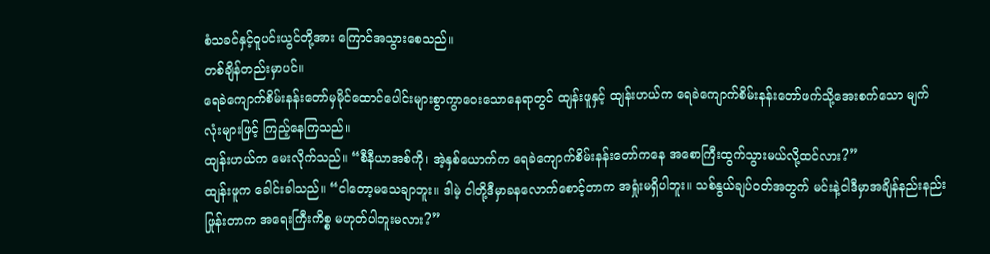စံသခင်နှင့်ဝူပင်းယွင်တို့အား ကြောင်အသွားစေသည်။
တစ်ချိန်တည်းမှာပင်။
ရေခဲကျောက်စိမ်းနန်းတော်မှမိုင်ထောင်ပေါင်းများစွာကွာဝေးသောနေရာတွင် ထျန်းဖူနှင့် ထျန်းဟယ်က ရေခဲကျောက်စိမ်းနန်းတော်ဖက်သို့အေးစက်သော မျက်လုံးများဖြင့် ကြည့်နေကြသည်။
ထျန်းဟယ်က မေးလိုက်သည်။ “စီနီယာအစ်ကို၊ အဲ့နှစ်ယောက်က ရေခဲကျောက်စိမ်းနန်းတော်ကနေ အစောကြီးထွက်သွားမယ်လို့ထင်လား?”
ထျန်းဖူက ခေါင်းခါသည်။ “ငါတော့မသေချာဘူး။ ဒါမဲ့ ငါတို့ဒီမှာခနလောက်စောင့်တာက အရှုံးမရှိပါဘူး။ သစ်နွယ်ချပ်ဝတ်အတွက် မင်းနဲ့ငါဒီမှာအချိန်နည်းနည်းဖြုန်းတာက အရေးကြီးကိစ္စ မဟုတ်ပါဘူးမလား?”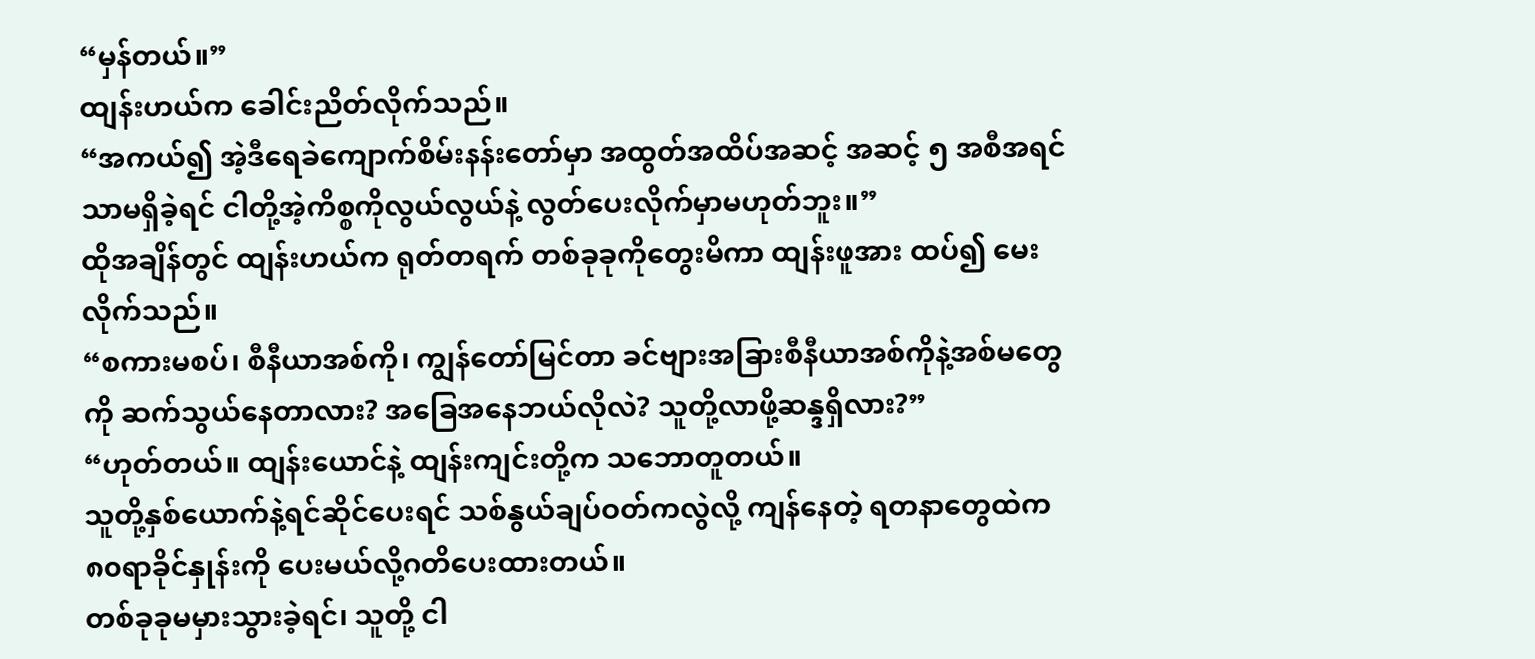“မှန်တယ်။”
ထျန်းဟယ်က ခေါင်းညိတ်လိုက်သည်။
“အကယ်၍ အဲ့ဒီရေခဲကျောက်စိမ်းနန်းတော်မှာ အထွတ်အထိပ်အဆင့် အဆင့် ၅ အစီအရင်သာမရှိခဲ့ရင် ငါတို့အဲ့ကိစ္စကိုလွယ်လွယ်နဲ့ လွတ်ပေးလိုက်မှာမဟုတ်ဘူး။”
ထိုအချိန်တွင် ထျန်းဟယ်က ရုတ်တရက် တစ်ခုခုကိုတွေးမိကာ ထျန်းဖူအား ထပ်၍ မေးလိုက်သည်။
“စကားမစပ်၊ စီနီယာအစ်ကို၊ ကျွန်တော်မြင်တာ ခင်ဗျားအခြားစီနီယာအစ်ကိုနဲ့အစ်မတွေကို ဆက်သွယ်နေတာလား? အခြေအနေဘယ်လိုလဲ? သူတို့လာဖို့ဆန္ဒရှိလား?”
“ဟုတ်တယ်။ ထျန်းယောင်နဲ့ ထျန်းကျင်းတို့က သဘောတူတယ်။
သူတို့နှစ်ယောက်နဲ့ရင်ဆိုင်ပေးရင် သစ်နွယ်ချပ်ဝတ်ကလွဲလို့ ကျန်နေတဲ့ ရတနာတွေထဲက ၈၀ရာခိုင်နှုန်းကို ပေးမယ်လို့ဂတိပေးထားတယ်။
တစ်ခုခုမမှားသွားခဲ့ရင်၊ သူတို့ ငါ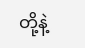တို့နဲ့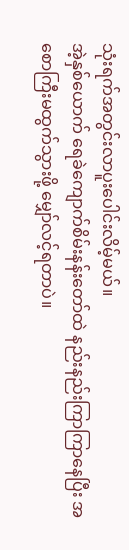သုံးရက်အတွင်းလာပူးပေါင်းလိမ့်မယ်။
အဲ့နှစ်ယောက် ရေခဲကျောက်စိမ်းနန်းတော်ထဲ နည်းနည်းကြာကြာနေပြီး အစောကြီးမထွက်သွားဖို့ မျှော်လင့်ရတာပဲ။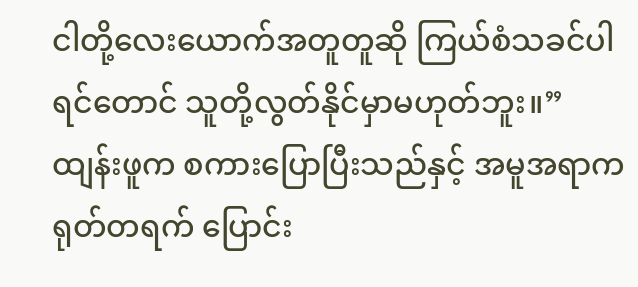ငါတို့လေးယောက်အတူတူဆို ကြယ်စံသခင်ပါရင်တောင် သူတို့လွတ်နိုင်မှာမဟုတ်ဘူး။”
ထျန်းဖူက စကားပြောပြီးသည်နှင့် အမူအရာက ရုတ်တရက် ပြောင်း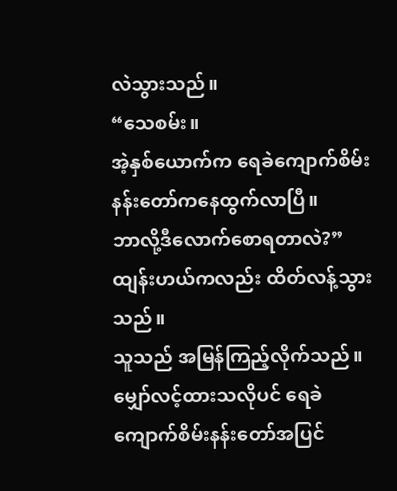လဲသွားသည်။
“သေစမ်း။
အဲ့နှစ်ယောက်က ရေခဲကျောက်စိမ်းနန်းတော်ကနေထွက်လာပြီ။
ဘာလို့ဒီလောက်စောရတာလဲ?”
ထျန်းဟယ်ကလည်း ထိတ်လန့်သွားသည်။
သူသည် အမြန်ကြည့်လိုက်သည်။
မျှော်လင့်ထားသလိုပင် ရေခဲကျောက်စိမ်းနန်းတော်အပြင်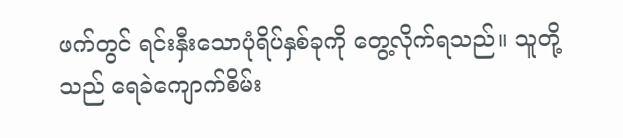ဖက်တွင် ရင်းနှီးသောပုံရိပ်နှစ်ခုကို တွေ့လိုက်ရသည်။ သူတို့သည် ရေခဲကျောက်စိမ်း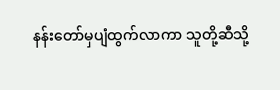နန်းတော်မှပျံထွက်လာကာ သူတို့ဆီသို့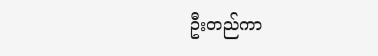ဦးတည်ကာ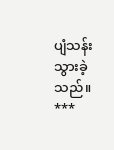ပျံသန်းသွားခဲ့သည်။
***